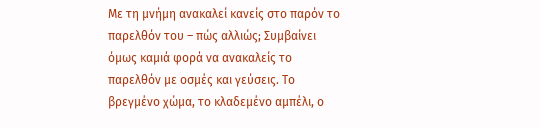Με τη μνήμη ανακαλεί κανείς στο παρόν το παρελθόν του – πώς αλλιώς; Συμβαίνει όμως καμιά φορά να ανακαλείς το παρελθόν με οσμές και γεύσεις. Το βρεγμένο χώμα, το κλαδεμένο αμπέλι, ο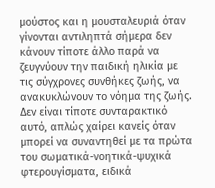μούστος και η μουσταλευριά όταν γίνονται αντιληπτά σήμερα δεν κάνουν τίποτε άλλο παρά να ζευγνύουν την παιδική ηλικία με τις σύγχρονες συνθήκες ζωής, να ανακυκλώνουν το νόημα της ζωής.
Δεν είναι τίποτε συνταρακτικό αυτό, απλώς χαίρει κανείς όταν μπορεί να συναντηθεί με τα πρώτα του σωματικά-νοητικά-ψυχικά φτερουγίσματα, ειδικά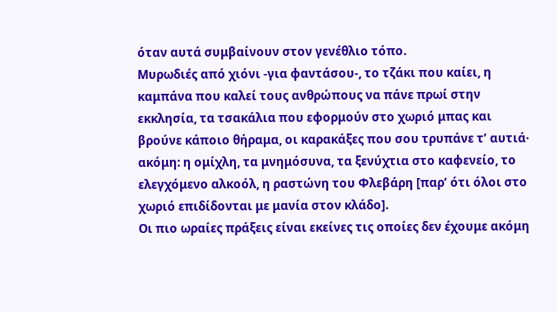όταν αυτά συμβαίνουν στον γενέθλιο τόπο.
Μυρωδιές από χιόνι -για φαντάσου-, το τζάκι που καίει, η καμπάνα που καλεί τους ανθρώπους να πάνε πρωί στην εκκλησία, τα τσακάλια που εφορμούν στο χωριό μπας και βρούνε κάποιο θήραμα, οι καρακάξες που σου τρυπάνε τ’ αυτιά· ακόμη: η ομίχλη, τα μνημόσυνα, τα ξενύχτια στο καφενείο, το ελεγχόμενο αλκοόλ, η ραστώνη του Φλεβάρη [παρ’ ότι όλοι στο χωριό επιδίδονται με μανία στον κλάδο].
Οι πιο ωραίες πράξεις είναι εκείνες τις οποίες δεν έχουμε ακόμη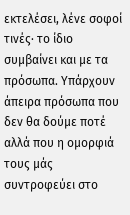εκτελέσει, λένε σοφοί τινές· το ίδιο συμβαίνει και με τα πρόσωπα. Υπάρχουν άπειρα πρόσωπα που δεν θα δούμε ποτέ αλλά που η ομορφιά τους μάς συντροφεύει στο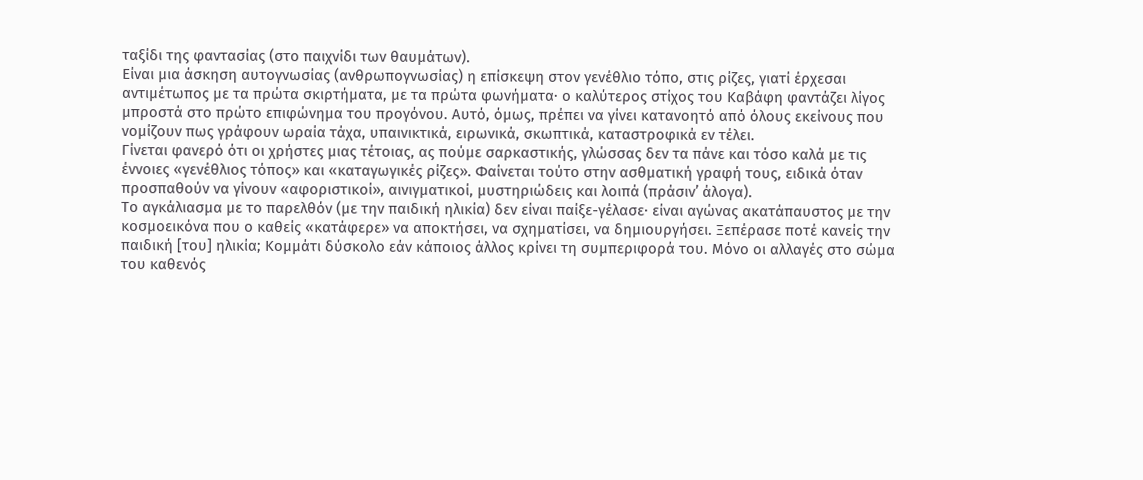ταξίδι της φαντασίας (στο παιχνίδι των θαυμάτων).
Είναι μια άσκηση αυτογνωσίας (ανθρωπογνωσίας) η επίσκεψη στον γενέθλιο τόπο, στις ρίζες, γιατί έρχεσαι αντιμέτωπος με τα πρώτα σκιρτήματα, με τα πρώτα φωνήματα· ο καλύτερος στίχος του Καβάφη φαντάζει λίγος μπροστά στο πρώτο επιφώνημα του προγόνου. Αυτό, όμως, πρέπει να γίνει κατανοητό από όλους εκείνους που νομίζουν πως γράφουν ωραία τάχα, υπαινικτικά, ειρωνικά, σκωπτικά, καταστροφικά εν τέλει.
Γίνεται φανερό ότι οι χρήστες μιας τέτοιας, ας πούμε σαρκαστικής, γλώσσας δεν τα πάνε και τόσο καλά με τις έννοιες «γενέθλιος τόπος» και «καταγωγικές ρίζες». Φαίνεται τούτο στην ασθματική γραφή τους, ειδικά όταν προσπαθούν να γίνουν «αφοριστικοί», αινιγματικοί, μυστηριώδεις και λοιπά (πράσιν’ άλογα).
Το αγκάλιασμα με το παρελθόν (με την παιδική ηλικία) δεν είναι παίξε-γέλασε· είναι αγώνας ακατάπαυστος με την κοσμοεικόνα που ο καθείς «κατάφερε» να αποκτήσει, να σχηματίσει, να δημιουργήσει. Ξεπέρασε ποτέ κανείς την παιδική [του] ηλικία; Κομμάτι δύσκολο εάν κάποιος άλλος κρίνει τη συμπεριφορά του. Μόνο οι αλλαγές στο σώμα του καθενός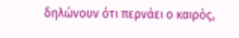δηλώνουν ότι περνάει ο καιρός,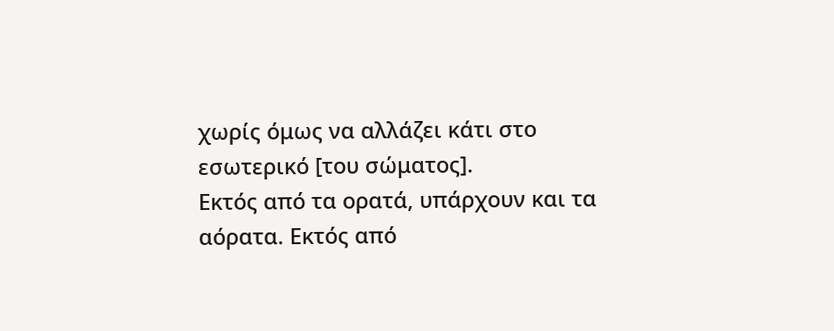χωρίς όμως να αλλάζει κάτι στο εσωτερικό [του σώματος].
Εκτός από τα ορατά, υπάρχουν και τα αόρατα. Εκτός από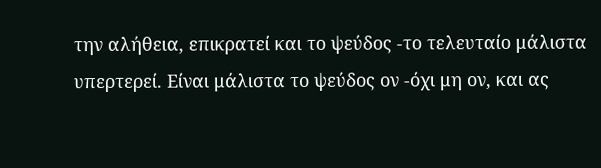την αλήθεια, επικρατεί και το ψεύδος -το τελευταίο μάλιστα υπερτερεί. Είναι μάλιστα το ψεύδος ον -όχι μη ον, και ας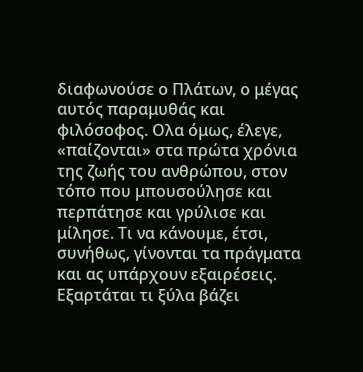διαφωνούσε ο Πλάτων, ο μέγας αυτός παραμυθάς και φιλόσοφος. Ολα όμως, έλεγε, «παίζονται» στα πρώτα χρόνια της ζωής του ανθρώπου, στον τόπο που μπουσούλησε και περπάτησε και γρύλισε και μίλησε. Τι να κάνουμε, έτσι, συνήθως, γίνονται τα πράγματα και ας υπάρχουν εξαιρέσεις.
Εξαρτάται τι ξύλα βάζει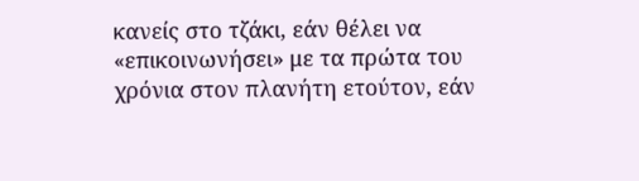κανείς στο τζάκι, εάν θέλει να «επικοινωνήσει» με τα πρώτα του χρόνια στον πλανήτη ετούτον, εάν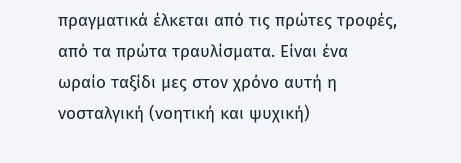πραγματικά έλκεται από τις πρώτες τροφές, από τα πρώτα τραυλίσματα. Είναι ένα ωραίο ταξίδι μες στον χρόνο αυτή η νοσταλγική (νοητική και ψυχική)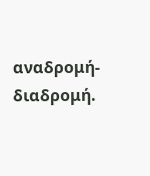αναδρομή-διαδρομή.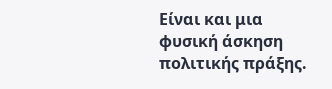Είναι και μια φυσική άσκηση πολιτικής πράξης.